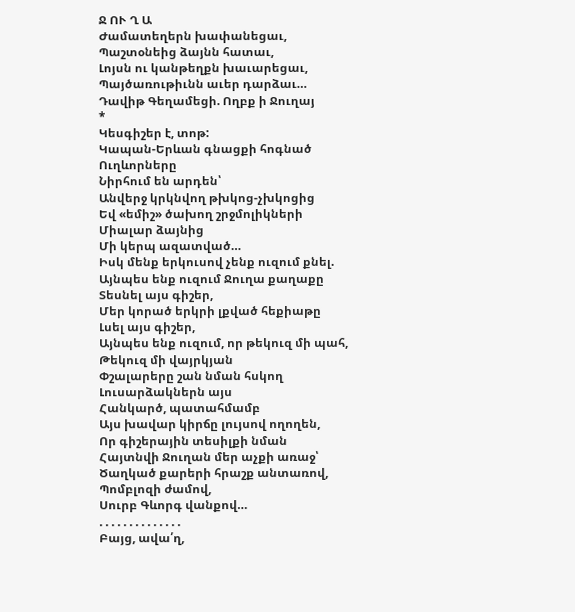Ջ ՈՒ Ղ Ա
Ժամատեղերն խափանեցաւ,
Պաշտօնեից ձայնն հատաւ,
Լոյսն ու կանթեղքն խաւարեցաւ,
Պայծառութիւնն աւեր դարձաւ…
Դավիթ Գեղամեցի. Ողբք ի Ջուղայ
*
Կեսգիշեր է, տոթ:
Կապան-Երևան գնացքի հոգնած
Ուղևորները
Նիրհում են արդեն՝
Անվերջ կրկնվող թխկոց-չխկոցից
Եվ «եմիշ» ծախող շրջմոլիկների
Միալար ձայնից
Մի կերպ ազատված…
Իսկ մենք երկուսով չենք ուզում քնել.
Այնպես ենք ուզում Ջուղա քաղաքը
Տեսնել այս գիշեր,
Մեր կորած երկրի լքված հեքիաթը
Լսել այս գիշեր,
Այնպես ենք ուզում, որ թեկուզ մի պահ,
Թեկուզ մի վայրկյան
Փշալարերը շան նման հսկող
Լուսարձակներն այս
Հանկարծ, պատահմամբ
Այս խավար կիրճը լույսով ողողեն,
Որ գիշերային տեսիլքի նման
Հայտնվի Ջուղան մեր աչքի առաջ՝
Ծաղկած քարերի հրաշք անտառով,
Պոմբլոզի ժամով,
Սուրբ Գևորգ վանքով…
. . . . . . . . . . . . . .
Բայց, ավա՛ղ,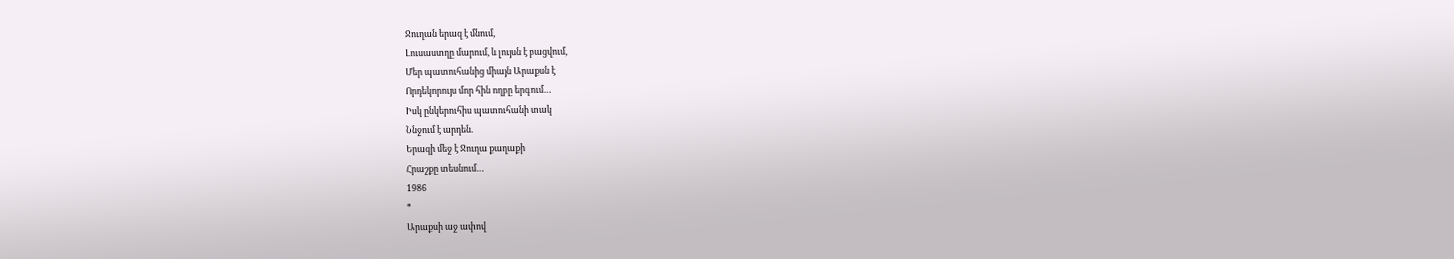Ջուղան երազ է մնում,
Լուսաստղը մարում, և լույսն է բացվում,
Մեր պատուհանից միայն Արաքսն է
Որդեկորույս մոր հին ողբը երգում…
Իսկ ընկերուհիս պատուհանի տակ
Ննջում է արդեն.
Երազի մեջ է Ջուղա քաղաքի
Հրաշքը տեսնում…
1986
*
Արաքսի աջ ափով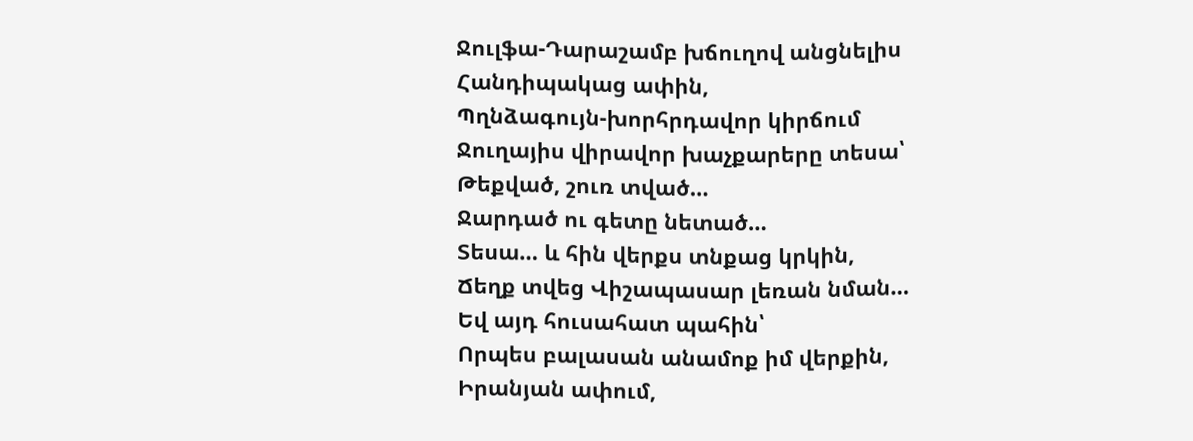Ջուլֆա-Դարաշամբ խճուղով անցնելիս
Հանդիպակաց ափին,
Պղնձագույն-խորհրդավոր կիրճում
Ջուղայիս վիրավոր խաչքարերը տեսա՝
Թեքված, շուռ տված…
Ջարդած ու գետը նետած…
Տեսա… և հին վերքս տնքաց կրկին,
Ճեղք տվեց Վիշապասար լեռան նման…
Եվ այդ հուսահատ պահին՝
Որպես բալասան անամոք իմ վերքին,
Իրանյան ափում,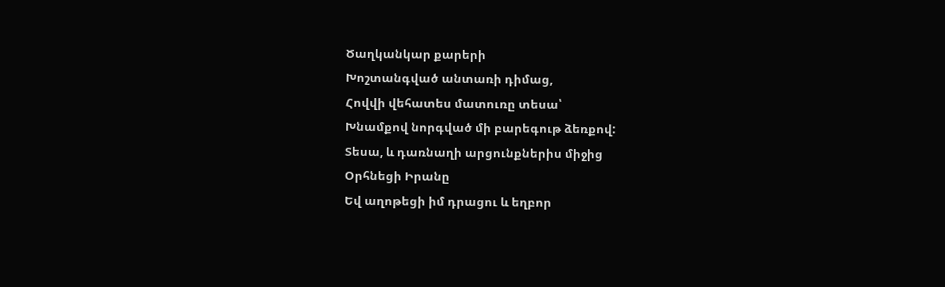Ծաղկանկար քարերի
Խոշտանգված անտառի դիմաց,
Հովվի վեհատես մատուռը տեսա՝
Խնամքով նորգված մի բարեգութ ձեռքով:
Տեսա, և դառնաղի արցունքներիս միջից
Օրհնեցի Իրանը
Եվ աղոթեցի իմ դրացու և եղբոր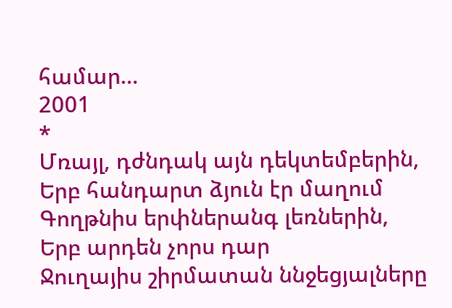համար…
2001
*
Մռայլ, դժնդակ այն դեկտեմբերին,
Երբ հանդարտ ձյուն էր մաղում
Գողթնիս երփներանգ լեռներին,
Երբ արդեն չորս դար
Ջուղայիս շիրմատան ննջեցյալները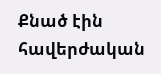Քնած էին հավերժական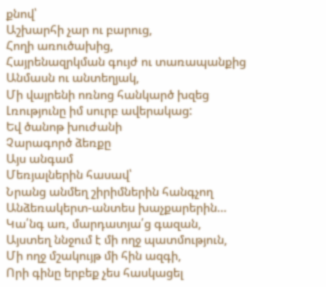քնով՝
Աշխարհի չար ու բարուց,
Հողի առուծախից,
Հայրենազրկման գույժ ու տառապանքից
Անմասն ու անտեղյակ,
Մի վայրենի ոռնոց հանկարծ խզեց
Լռությունը իմ սուրբ ավերակաց:
Եվ ծանոթ խուժանի
Չարագործ ձեռքը
Այս անգամ
Մեռյալներին հասավ՝
Նրանց անմեղ շիրիմներին հանգչող
Անձեռակերտ-անտես խաչքարերին…
Կա՛նգ առ, մարդատյա՛ց գազան,
Այստեղ ննջում է մի ողջ պատմություն,
Մի ողջ մշակույթ մի հին ազգի,
Որի գինը երբեք չես հասկացել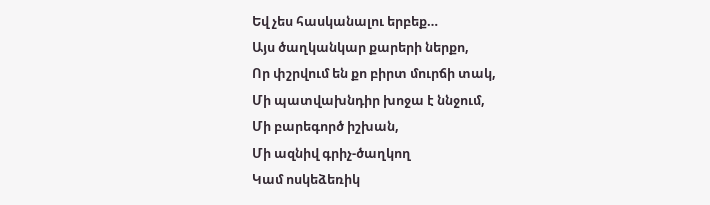Եվ չես հասկանալու երբեք…
Այս ծաղկանկար քարերի ներքո,
Որ փշրվում են քո բիրտ մուրճի տակ,
Մի պատվախնդիր խոջա է ննջում,
Մի բարեգործ իշխան,
Մի ազնիվ գրիչ-ծաղկող
Կամ ոսկեձեռիկ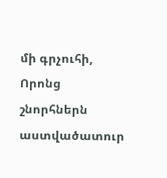մի գրչուհի,
Որոնց շնորհներն աստվածատուր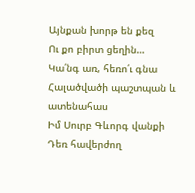Այնքան խորթ են քեզ
Ու քո բիրտ ցեղին…
Կա՛նգ առ, հեռո՛ւ գնա
Հալածվածի պաշտպան և ատենահաս
Իմ Սուրբ Գևորգ վանքի
Դեռ հավերժող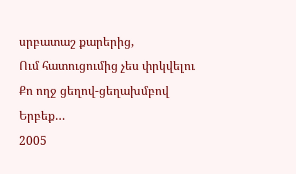սրբատաշ քարերից,
Ում հատուցումից չես փրկվելու
Քո ողջ ցեղով-ցեղախմբով
Երբեք…
2005